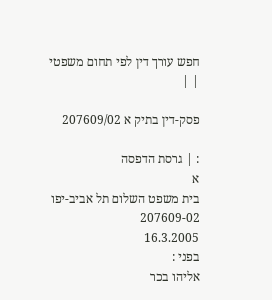חפש עורך דין לפי תחום משפטי
| |

פסק-דין בתיק א 207609/02

: | גרסת הדפסה
א
בית משפט השלום תל אביב-יפו
207609-02
16.3.2005
בפני :
אליהו בכר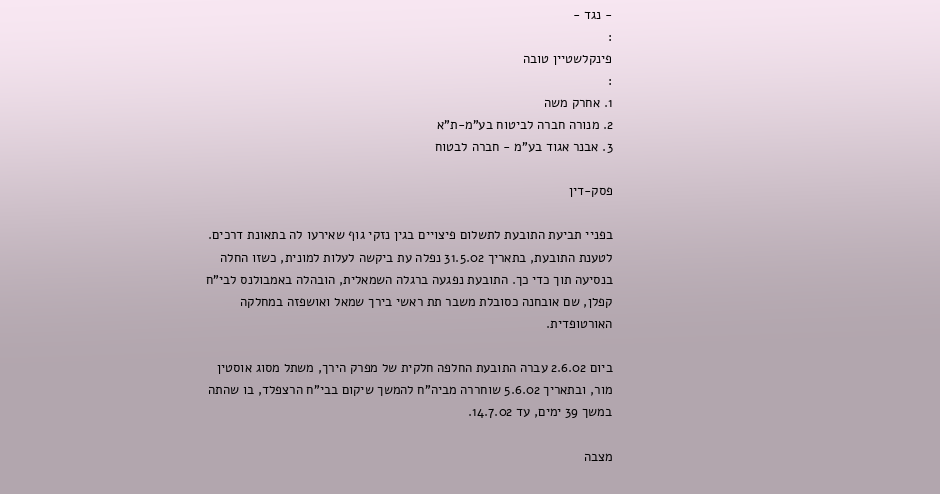- נגד -
:
פינקלשטיין טובה
:
1. אחרק משה
2. מנורה חברה לביטוח בע"מ-ת"א
3. אבנר אגוד בע"מ - חברה לבטוח

פסק-דין

בפניי תביעת התובעת לתשלום פיצויים בגין נזקי גוף שאירעו לה בתאונת דרכים. לטענת התובעת, בתאריך 31.5.02 נפלה עת ביקשה לעלות למונית, כשזו החלה בנסיעה תוך כדי כך. התובעת נפגעה ברגלה השמאלית, הובהלה באמבולנס לבי"ח קפלן, שם אובחנה כסובלת משבר תת ראשי בירך שמאל ואושפזה במחלקה האורטופדית.

ביום 2.6.02 עברה התובעת החלפה חלקית של מפרק הירך, משתל מסוג אוסטין מור, ובתאריך 5.6.02 שוחררה מביה"ח להמשך שיקום בבי"ח הרצפלד, בו שהתה במשך 39 ימים, עד 14.7.02.

מצבה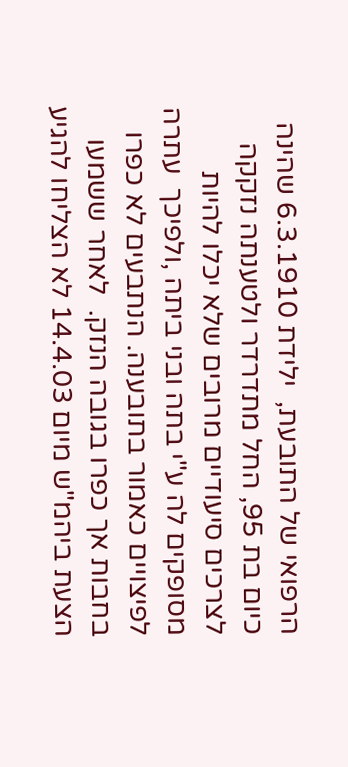הרפואי של התובעת,  ילידת 6.3.1910 שהינה כיום בת 95, החל מתדרדר ולטענתה נזקקה לצרכים סיעודיים מרובים שלא יכלו להיות מסופקים לה ע"י בתה ובני ביתה ,ולפיכך  עתרה לפיצויים כאמור בתובענה. הנתבעים לא כפרו בחבות אך כפרו בגובה הנזק.  לאחר ששמעו הצעת ביהמ"ש מיום 14.4.03 לא הצליחו להגיע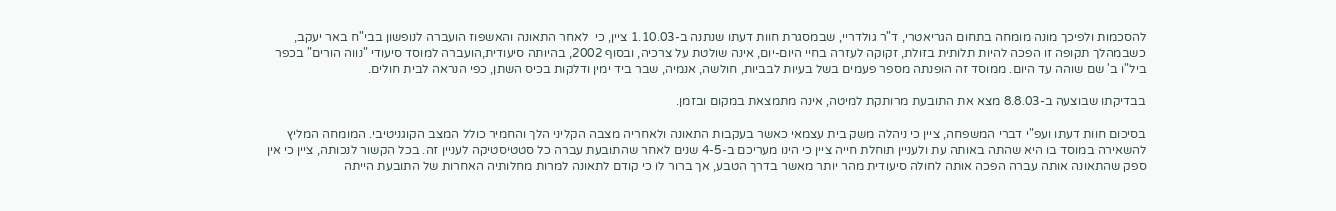להסכמות ולפיכך מונה מומחה בתחום הגריאטרי, ד"ר גולדריי, שבמסגרת חוות דעתו שנתנה ב-1.10.03 ציין, כי  לאחר התאונה והאשפוז הועברה לנופשון בבי"ח באר יעקב, כשבמהלך תקופה זו הפכה להיות תלותית בזולת, זקוקה לעזרה בחיי היום-יום, אינה שולטת על צרכיה, ובסוף 2002, בהיותה סיעודית,הועברה למוסד סיעודי "נווה הורים" בכפר ביל"ו ב' שם שוהה עד היום. ממוסד זה הופנתה מספר פעמים בשל בעיות לבביות, חולשה, אנמיה, שבר ביד ימין ודלקות בכיס השתן, כפי הנראה לבית חולים.

בבדיקתו שבוצעה ב-8.8.03 מצא את התובעת מרותקת למיטה, אינה מתמצאת במקום ובזמן.

בסיכום חוות דעתו ועפ"י דברי המשפחה, ציין כי ניהלה משק בית עצמאי כאשר בעקבות התאונה ולאחריה מצבה הקליני הלך והחמיר כולל המצב הקוגניטיבי. המומחה המליץ להשאירה במוסד בו היא שהתה באותה עת ולעניין תוחלת חייה ציין כי הינו מעריכם ב-4-5 שנים לאחר שהתובעת עברה כל סטטיסטיקה לעניין זה. בכל הקשור לנכותה, ציין כי אין ספק שהתאונה אותה עברה הפכה אותה לחולה סיעודית מהר יותר מאשר בדרך הטבע, אך ברור לו כי קודם לתאונה למרות מחלותיה האחרות של התובעת הייתה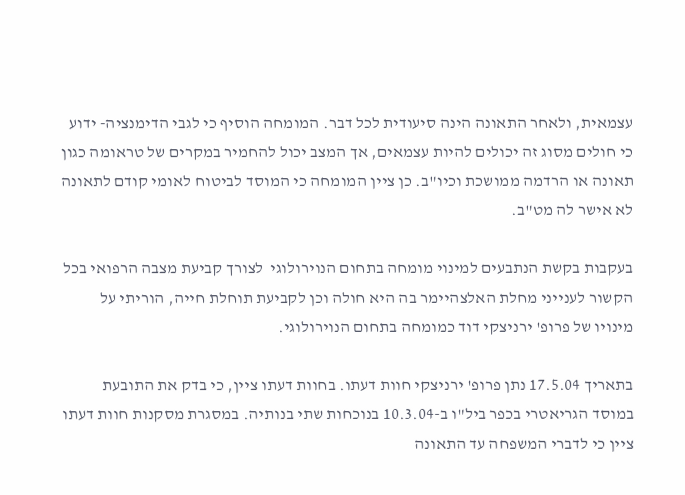עצמאית, ולאחר התאונה הינה סיעודית לכל דבר. המומחה הוסיף כי לגבי הדימנציה- ידוע כי חולים מסוג זה יכולים להיות עצמאים, אך המצב יכול להחמיר במקרים של טראומה כגון תאונה או הרדמה ממושכת וכיו"ב. כן ציין המומחה כי המוסד לביטוח לאומי קודם לתאונה לא אישר לה מט"ב.

בעקבות בקשת הנתבעים למינוי מומחה בתחום הנוירולוגי  לצורך קביעת מצבה הרפואי בכל הקשור לענייני מחלת האלצהיימר בה היא חולה וכן לקביעת תוחלת חייה, הוריתי על מינויו של פרופ' ירניצקי דוד כמומחה בתחום הנוירולוגי.

בתאריך 17.5.04 נתן פרופ' ירניצקי חוות דעתו. בחוות דעתו ציין, כי בדק את התובעת במוסד הגריאטרי בכפר ביל"ו ב-10.3.04 בנוכחות שתי בנותיה. במסגרת מסקנות חוות דעתו ציין כי לדברי המשפחה עד התאונה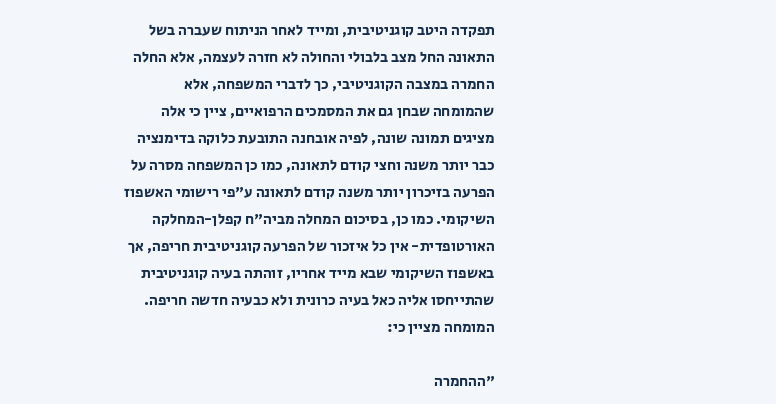תפקדה היטב קוגניטיבית, ומייד לאחר הניתוח שעברה בשל התאונה החל מצב בלבולי והחולה לא חזרה לעצמה, אלא החלה החמרה במצבה הקוגניטיבי, כך לדברי המשפחה, אלא שהמומחה שבחן גם את המסמכים הרפואיים, ציין כי אלה מציגים תמונה שונה, לפיה אובחנה התובעת כלוקה בדימנציה כבר יותר משנה וחצי קודם לתאונה, כמו כן המשפחה מסרה על הפרעה בזיכרון יותר משנה קודם לתאונה ע"פי רישומי האשפוז השיקומי. כמו כן, בסיכום המחלה מביה"ח קפלן-המחלקה האורטופדית- אין כל איזכור של הפרעה קוגניטיבית חריפה, אך באשפוז השיקומי שבא מייד אחריו, זוהתה בעיה קוגניטיבית שהתייחסו אליה כאל בעיה כרונית ולא כבעיה חדשה חריפה. המומחה מציין כי:

"ההחמרה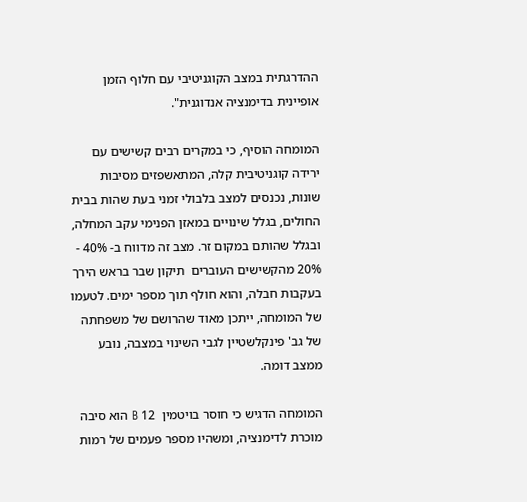ההדרגתית במצב הקוגניטיבי עם חלוף הזמן אופיינית בדימנציה אנדוגנית".

המומחה הוסיף, כי במקרים רבים קשישים עם ירידה קוגניטיבית קלה, המתאשפזים מסיבות שונות, נכנסים למצב בלבולי זמני בעת שהות בבית החולים, בגלל שינויים במאזן הפנימי עקב המחלה, ובגלל שהותם במקום זר. מצב זה מדווח ב- 40% - 20% מהקשישים העוברים  תיקון שבר בראש הירך בעקבות חבלה, והוא חולף תוך מספר ימים. לטעמו של המומחה, ייתכן מאוד שהרושם של משפחתה של גב' פינקלשטיין לגבי השינוי במצבה, נובע ממצב דומה.

המומחה הדגיש כי חוסר בויטמין  12 B הוא סיבה מוכרת לדימנציה, ומשהיו מספר פעמים של רמות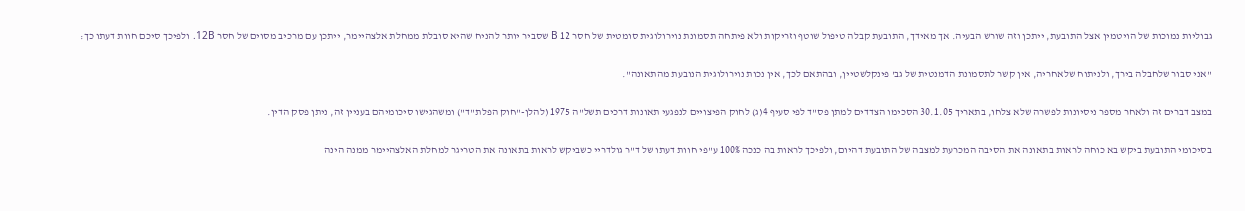גבוליות נמוכות של הויטמין אצל התובעת, ייתכן וזה שורש הבעיה. אך מאידך, התובעת קבלה טיפול שוטף וזריקות ולא פיתחה תסמונת נוירולוגית סומטית של חסר 12 B שסביר יותר להניח שהיא סובלת ממחלת אלצהיימר, ייתכן עם מרכיב מסוים של חסר 12B. ולפיכך סיכם חוות דעתו כך:

"אני סבור שלחבלה בירך, ולניתוח שלאחריה, אין קשר לתסמונת הדמנטית של גב' פינקלשטיין, ובהתאם לכך, אין נכות נוירולוגית הנובעת מהתאונה".

במצב דברים זה ולאחר מספר ניסיונות לפשרה שלא צלחו, בתאריך 30.1.05 הסכימו הצדדים למתן פס"ד לפי סעיף 4(ג) לחוק הפיצויים לנפגעי תאונות דרכים תשל"ה 1975 (להלן-"חוק הפלת"ד") ומשהגישו סיכומיהם בעניין זה, ניתן פסק הדין.

בסיכומי התובעת ביקש בא כוחה לראות בתאונה את הסיבה המכרעת למצבה של התובעת דהיום, ולפיכך לראות בה כנכה 100% ע"פי חוות דעתו של ד"ר גולדריי כשביקש לראות בתאונה את הטריגר למחלת האלצהיימר ממנה הינה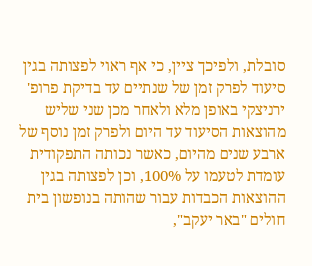סובלת, ולפיכך ציין, כי אף ראוי לפצותה בגין סיעוד לפרק זמן של שנתיים עד בדיקת פרופ' ירניצקי באופן מלא ולאחר מכן שני שליש מהוצאות הסיעוד עד היום ולפרק זמן נוסף של ארבע שנים מהיום, כאשר נכותה התפקודית עומדת לטעמו על 100%, וכן לפצותה בגין ההוצאות הכבדות עבור שהותה בנופשון בית חולים "באר יעקב",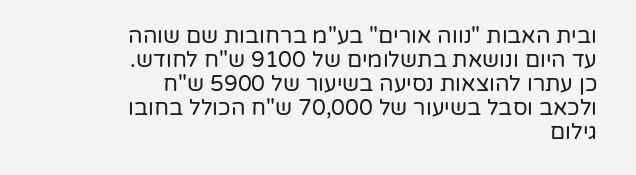ובית האבות "נווה אורים" בע"מ ברחובות שם שוהה עד היום ונושאת בתשלומים של 9100 ש"ח לחודש. כן עתרו להוצאות נסיעה בשיעור של 5900 ש"ח ולכאב וסבל בשיעור של 70,000 ש"ח הכולל בחובו גילום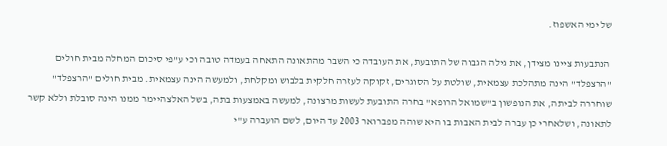של ימי האשפוז.

 הנתבעות ציינו מצידן, את גילה הגבוה של התובעת, את העובדה כי השבר מהתאונה התאחה בעמדה טובה וכי ע"פי סיכום המחלה מבית חולים "הרצפלד" הינה מתהלכת עצמאית, שולטת על הסוגרים, זקוקה לעזרה חלקית בלבוש ומקלחת, ולמעשה הינה עצמאית. מבית חולים "הרצפלד" שוחררה לביתה, את הנופשון ב"שמואל הרופא" בחרה התובעת לעשות מרצונה, למעשה באמצעות בתה, בשל האלצהיימר ממנו הינה סובלת וללא קשר לתאונה, ושלאחרי כן עברה לבית האבות בו היא שוהה מפברואר 2003 עד היום, לשם הועברה ע"י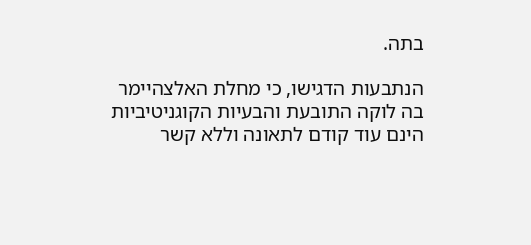בתה.

הנתבעות הדגישו, כי מחלת האלצהיימר בה לוקה התובעת והבעיות הקוגניטיביות הינם עוד קודם לתאונה וללא קשר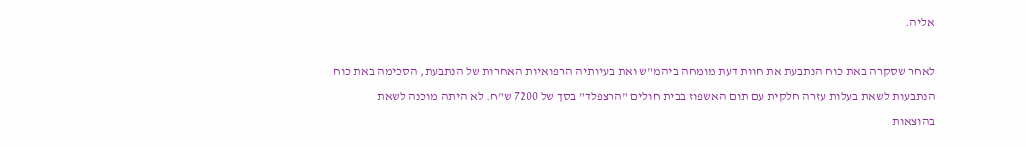אליה.

לאחר שסקרה באת כוח הנתבעת את חוות דעת מומחה ביהמ"ש ואת בעיותיה הרפואיות האחרות של הנתבעת, הסכימה באת כוח הנתבעות לשאת בעלות עזרה חלקית עם תום האשפוז בבית חולים "הרצפלד" בסך של 7200 ש"ח. לא היתה מוכנה לשאת בהוצאות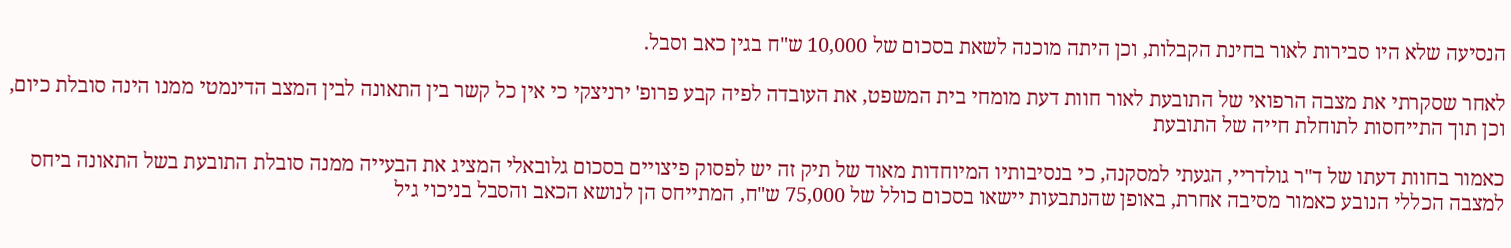הנסיעה שלא היו סבירות לאור בחינת הקבלות, וכן היתה מוכנה לשאת בסכום של 10,000 ש"ח בגין כאב וסבל.

לאחר שסקרתי את מצבה הרפואי של התובעת לאור חוות דעת מומחי בית המשפט, את העובדה לפיה קבע פרופ' ירניצקי כי אין כל קשר בין התאונה לבין המצב הדינמטי ממנו הינה סובלת כיום, וכן תוך התייחסות לתוחלת חייה של התובעת

כאמור בחוות דעתו של ד"ר גולדריי, הגעתי למסקנה, כי בנסיבותיו המיוחדות מאוד של תיק זה יש לפסוק פיצויים בסכום גלובאלי המציג את הבעייה ממנה סובלת התובעת בשל התאונה ביחס למצבה הכללי הנובע כאמור מסיבה אחרת, באופן שהנתבעות יישאו בסכום כולל של 75,000 ש"ח, המתייחס הן לנושא הכאב והסבל בניכוי גיל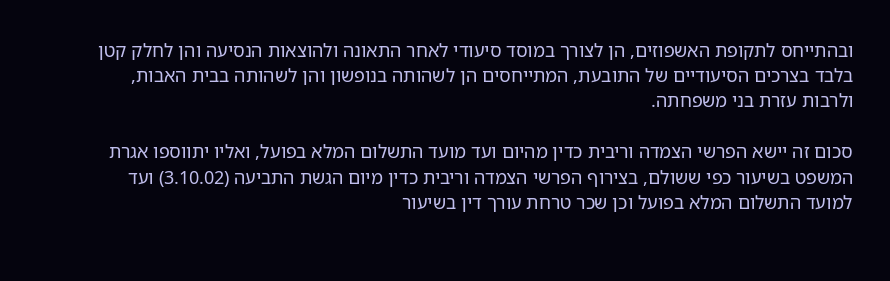ובהתייחס לתקופת האשפוזים, הן לצורך במוסד סיעודי לאחר התאונה ולהוצאות הנסיעה והן לחלק קטן בלבד בצרכים הסיעודיים של התובעת, המתייחסים הן לשהותה בנופשון והן לשהותה בבית האבות, ולרבות עזרת בני משפחתה.

סכום זה יישא הפרשי הצמדה וריבית כדין מהיום ועד מועד התשלום המלא בפועל, ואליו יתווספו אגרת המשפט בשיעור כפי ששולם, בצירוף הפרשי הצמדה וריבית כדין מיום הגשת התביעה (3.10.02) ועד למועד התשלום המלא בפועל וכן שכר טרחת עורך דין בשיעור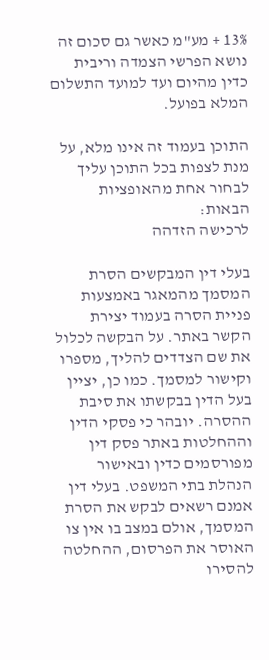13% + מע"מ כאשר גם סכום זה נושא הפרשי הצמדה וריבית כדין מהיום ועד למועד התשלום המלא בפועל.

התוכן בעמוד זה אינו מלא, על מנת לצפות בכל התוכן עליך לבחור אחת מהאופציות הבאות:
לרכישה הזדהה

בעלי דין המבקשים הסרת המסמך מהמאגר באמצעות פניית הסרה בעמוד יצירת הקשר באתר. על הבקשה לכלול את שם הצדדים להליך, מספרו וקישור למסמך. כמו כן, יציין בעל הדין בבקשתו את סיבת ההסרה. יובהר כי פסקי הדין וההחלטות באתר פסק דין מפורסמים כדין ובאישור הנהלת בתי המשפט. בעלי דין אמנם רשאים לבקש את הסרת המסמך, אולם במצב בו אין צו האוסר את הפרסום, ההחלטה להסירו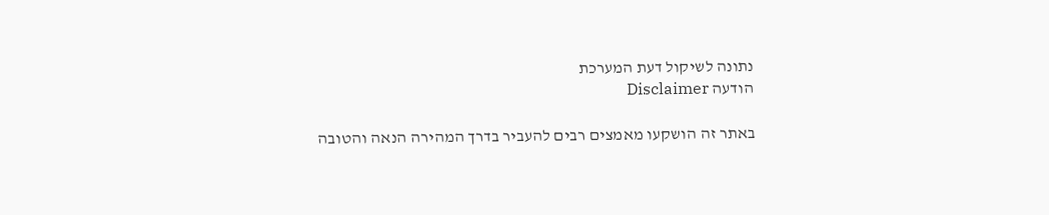נתונה לשיקול דעת המערכת
הודעה Disclaimer

באתר זה הושקעו מאמצים רבים להעביר בדרך המהירה הנאה והטובה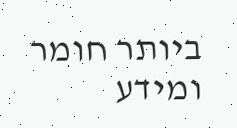ביותר חומר ומידע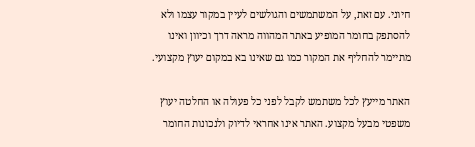חיוני. עם זאת, על המשתמשים והגולשים לעיין במקור עצמו ולא להסתפק בחומר המופיע באתר המהווה מראה דרך וכיוון ואינו מתיימר להחליף את המקור כמו גם שאינו בא במקום יעוץ מקצועי.

האתר מייעץ לכל משתמש לקבל לפני כל פעולה או החלטה יעוץ משפטי מבעל מקצוע. האתר אינו אחראי לדיוק ולנכונות החומר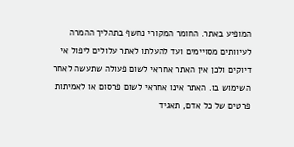המופיע באתר. החומר המקורי נחשף בתהליך ההמרה לעיוותים מסויימים ועד להעלתו לאתר עלולים ליפול אי דיוקים ולכן אין האתר אחראי לשום פעולה שתעשה לאחר השימוש בו. האתר אינו אחראי לשום פרסום או לאמיתות פרטים של כל אדם, תאגיד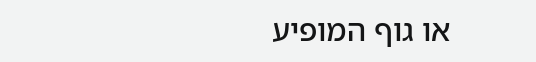או גוף המופיע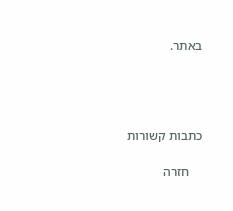באתר.




כתבות קשורות

    חזרה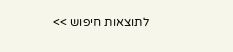לתוצאות חיפוש >>